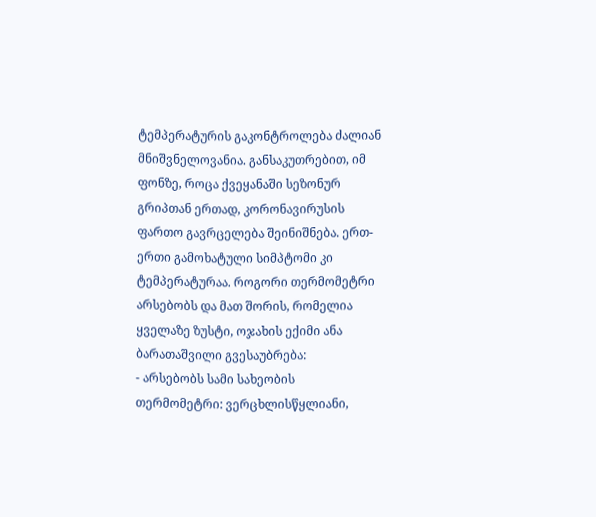ტემპერატურის გაკონტროლება ძალიან მნიშვნელოვანია. განსაკუთრებით, იმ ფონზე, როცა ქვეყანაში სეზონურ გრიპთან ერთად, კორონავირუსის ფართო გავრცელება შეინიშნება. ერთ-ერთი გამოხატული სიმპტომი კი ტემპერატურაა. როგორი თერმომეტრი არსებობს და მათ შორის, რომელია ყველაზე ზუსტი, ოჯახის ექიმი ანა ბარათაშვილი გვესაუბრება:
- არსებობს სამი სახეობის თერმომეტრი: ვერცხლისწყლიანი,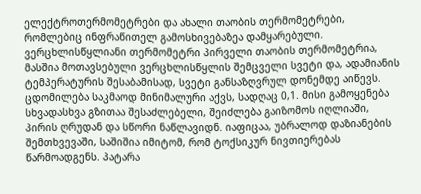ელექტროთერმომეტრები და ახალი თაობის თერმომეტრები, რომლებიც ინფრაწითელ გამოსხივებაზეა დამყარებული. ვერცხლისწყლიანი თერმომეტრი პირველი თაობის თერმომეტრია, მასშია მოთავსებული ვერცხლისწყლის შემცველი სვეტი და, ადამიანის ტემპერატურის შესაბამისად, სვეტი განსაზღვრულ დონემდე აიწევს. ცდომილება საკმაოდ მინიმალური აქვს, სადღაც 0,1. მისი გამოყენება სხვადასხვა გზითაა შესაძლებელი, შეიძლება გაიზომოს იღლიაში, პირის ღრუდან და სწორი ნაწლავიდნ. იაფიცაა, უბრალოდ დაზიანების შემთხვევაში, საშიშია იმიტომ, რომ ტოქსიკურ ნივთიერებას წარმოადგენს. პატარა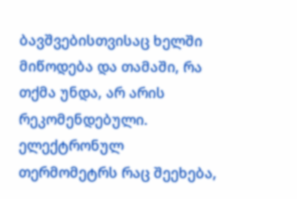ბავშვებისთვისაც ხელში მიწოდება და თამაში, რა თქმა უნდა, არ არის რეკომენდებული. ელექტრონულ თერმომეტრს რაც შეეხება,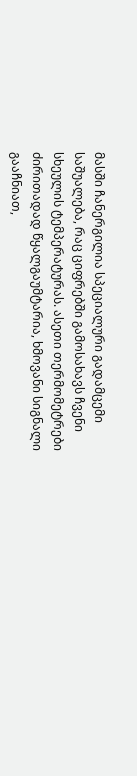მასში ჩანერგილია სპეციალური გადამცემი საშუალება, რაც ციფრებში გამოსახავს ჩვენი სხეულის ტემპერატურას. ასეთი თერმომეტრები ძირითადად წყალგაუმტარია, ხმოვანი სიგნალი გააჩნიათ,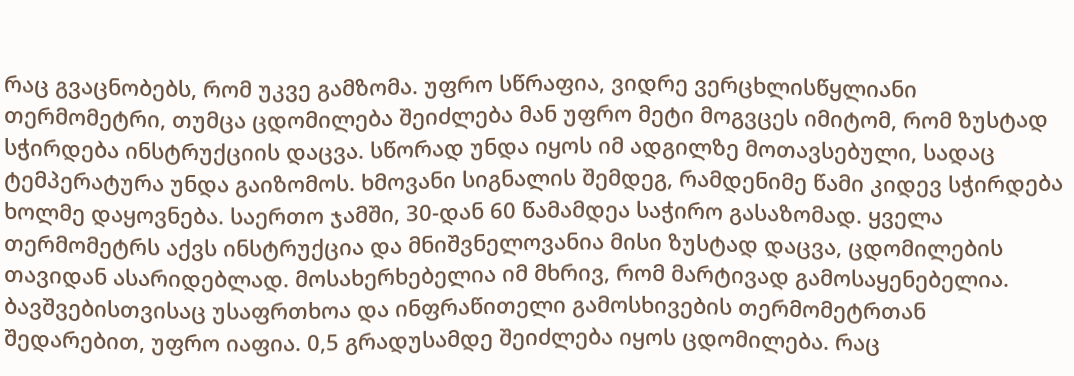რაც გვაცნობებს, რომ უკვე გამზომა. უფრო სწრაფია, ვიდრე ვერცხლისწყლიანი თერმომეტრი, თუმცა ცდომილება შეიძლება მან უფრო მეტი მოგვცეს იმიტომ, რომ ზუსტად სჭირდება ინსტრუქციის დაცვა. სწორად უნდა იყოს იმ ადგილზე მოთავსებული, სადაც ტემპერატურა უნდა გაიზომოს. ხმოვანი სიგნალის შემდეგ, რამდენიმე წამი კიდევ სჭირდება ხოლმე დაყოვნება. საერთო ჯამში, 30-დან 60 წამამდეა საჭირო გასაზომად. ყველა თერმომეტრს აქვს ინსტრუქცია და მნიშვნელოვანია მისი ზუსტად დაცვა, ცდომილების თავიდან ასარიდებლად. მოსახერხებელია იმ მხრივ, რომ მარტივად გამოსაყენებელია. ბავშვებისთვისაც უსაფრთხოა და ინფრაწითელი გამოსხივების თერმომეტრთან შედარებით, უფრო იაფია. 0,5 გრადუსამდე შეიძლება იყოს ცდომილება. რაც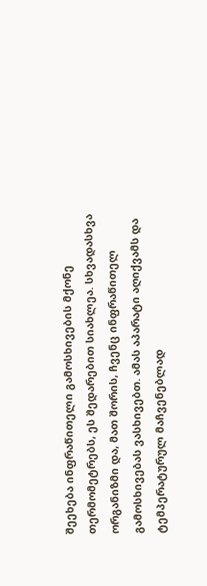შეეხება ინფრაწითელი გამოსხივების მქონე თერმომეტრებს, ეს შედარებით სიახლეა. სხვადასხვა ორგანიზმი და, მათ შორის, ჩვენც ინფრაწითელ გამოსხივებას ვასხივებთ. ამას აპარატი აღიქვამს და ტემპერატურულ მაჩვენებლად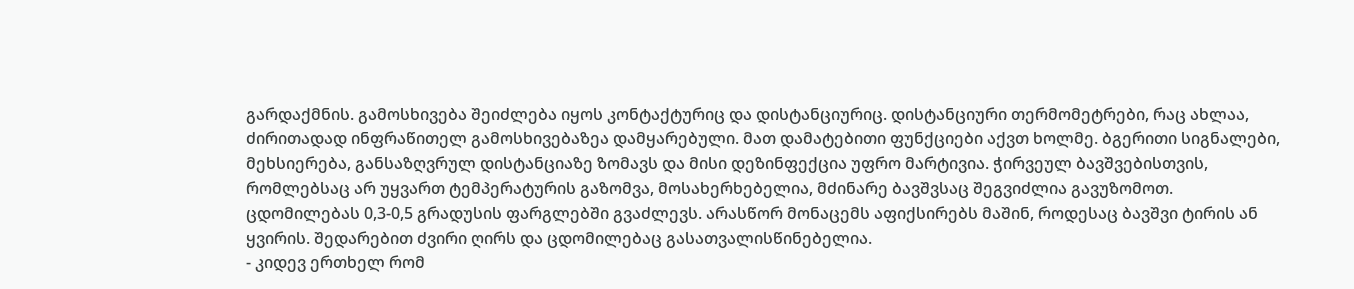გარდაქმნის. გამოსხივება შეიძლება იყოს კონტაქტურიც და დისტანციურიც. დისტანციური თერმომეტრები, რაც ახლაა, ძირითადად ინფრაწითელ გამოსხივებაზეა დამყარებული. მათ დამატებითი ფუნქციები აქვთ ხოლმე. ბგერითი სიგნალები, მეხსიერება, განსაზღვრულ დისტანციაზე ზომავს და მისი დეზინფექცია უფრო მარტივია. ჭირვეულ ბავშვებისთვის, რომლებსაც არ უყვართ ტემპერატურის გაზომვა, მოსახერხებელია, მძინარე ბავშვსაც შეგვიძლია გავუზომოთ. ცდომილებას 0,3-0,5 გრადუსის ფარგლებში გვაძლევს. არასწორ მონაცემს აფიქსირებს მაშინ, როდესაც ბავშვი ტირის ან ყვირის. შედარებით ძვირი ღირს და ცდომილებაც გასათვალისწინებელია.
- კიდევ ერთხელ რომ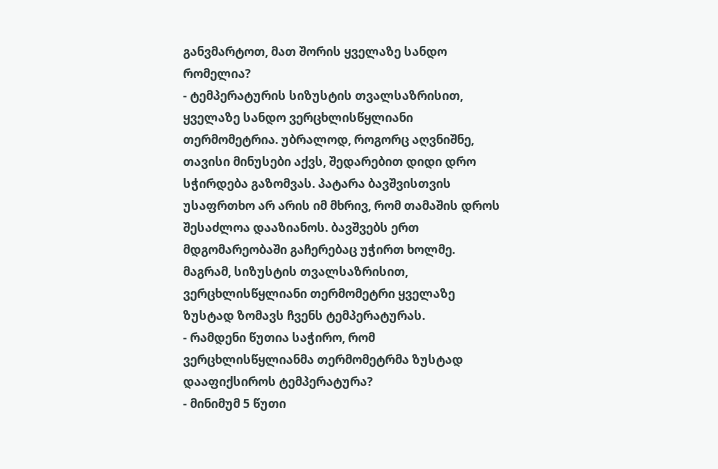განვმარტოთ, მათ შორის ყველაზე სანდო რომელია?
- ტემპერატურის სიზუსტის თვალსაზრისით, ყველაზე სანდო ვერცხლისწყლიანი თერმომეტრია. უბრალოდ, როგორც აღვნიშნე, თავისი მინუსები აქვს, შედარებით დიდი დრო სჭირდება გაზომვას. პატარა ბავშვისთვის უსაფრთხო არ არის იმ მხრივ, რომ თამაშის დროს შესაძლოა დააზიანოს. ბავშვებს ერთ მდგომარეობაში გაჩერებაც უჭირთ ხოლმე. მაგრამ, სიზუსტის თვალსაზრისით, ვერცხლისწყლიანი თერმომეტრი ყველაზე ზუსტად ზომავს ჩვენს ტემპერატურას.
- რამდენი წუთია საჭირო, რომ ვერცხლისწყლიანმა თერმომეტრმა ზუსტად დააფიქსიროს ტემპერატურა?
- მინიმუმ 5 წუთი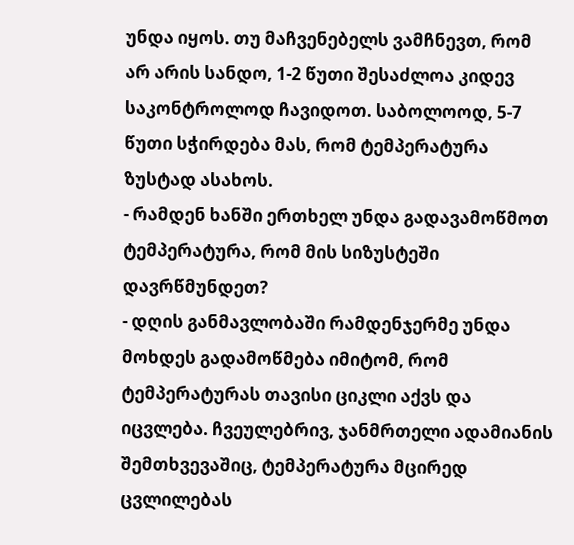უნდა იყოს. თუ მაჩვენებელს ვამჩნევთ, რომ არ არის სანდო, 1-2 წუთი შესაძლოა კიდევ საკონტროლოდ ჩავიდოთ. საბოლოოდ, 5-7 წუთი სჭირდება მას, რომ ტემპერატურა ზუსტად ასახოს.
- რამდენ ხანში ერთხელ უნდა გადავამოწმოთ ტემპერატურა, რომ მის სიზუსტეში დავრწმუნდეთ?
- დღის განმავლობაში რამდენჯერმე უნდა მოხდეს გადამოწმება იმიტომ, რომ ტემპერატურას თავისი ციკლი აქვს და იცვლება. ჩვეულებრივ, ჯანმრთელი ადამიანის შემთხვევაშიც, ტემპერატურა მცირედ ცვლილებას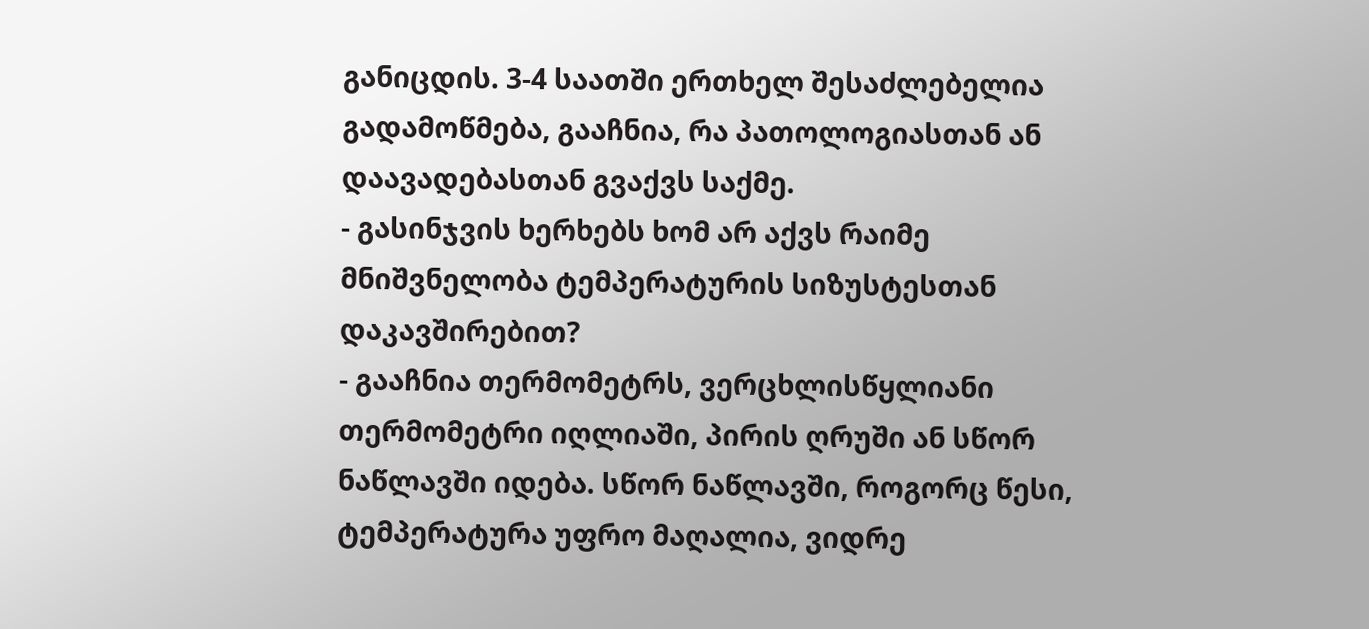განიცდის. 3-4 საათში ერთხელ შესაძლებელია გადამოწმება, გააჩნია, რა პათოლოგიასთან ან დაავადებასთან გვაქვს საქმე.
- გასინჯვის ხერხებს ხომ არ აქვს რაიმე მნიშვნელობა ტემპერატურის სიზუსტესთან დაკავშირებით?
- გააჩნია თერმომეტრს, ვერცხლისწყლიანი თერმომეტრი იღლიაში, პირის ღრუში ან სწორ ნაწლავში იდება. სწორ ნაწლავში, როგორც წესი, ტემპერატურა უფრო მაღალია, ვიდრე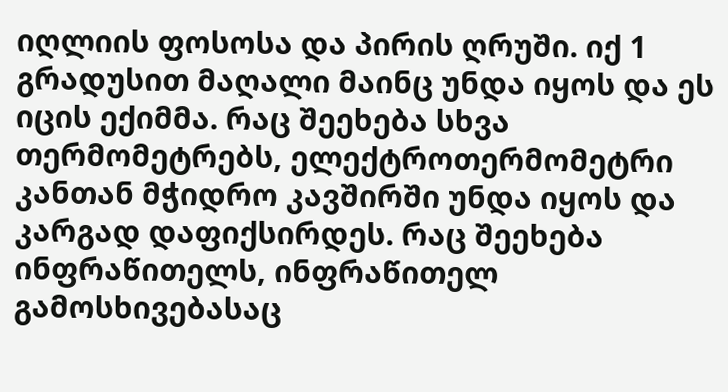იღლიის ფოსოსა და პირის ღრუში. იქ 1 გრადუსით მაღალი მაინც უნდა იყოს და ეს იცის ექიმმა. რაც შეეხება სხვა თერმომეტრებს, ელექტროთერმომეტრი კანთან მჭიდრო კავშირში უნდა იყოს და კარგად დაფიქსირდეს. რაც შეეხება ინფრაწითელს, ინფრაწითელ გამოსხივებასაც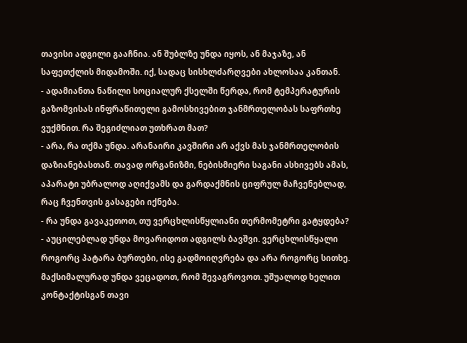თავისი ადგილი გააჩნია. ან შუბლზე უნდა იყოს, ან მაჯაზე, ან საფეთქლის მიდამოში. იქ, სადაც სისხლძარღვები ახლოსაა კანთან.
- ადამიანთა ნაწილი სოციალურ ქსელში წერდა, რომ ტემპერატურის გაზომვისას ინფრაწითელი გამოსხივებით ჯანმრთელობას საფრთხე ვუქმნით. რა შეგიძლიათ უთხრათ მათ?
- არა, რა თქმა უნდა. არანაირი კავშირი არ აქვს მას ჯანმრთელობის დაზიანებასთან. თავად ორგანიზმი, ნებისმიერი საგანი ასხივებს ამას, აპარატი უბრალოდ აღიქვამს და გარდაქმნის ციფრულ მაჩვენებლად, რაც ჩვენთვის გასაგები იქნება.
- რა უნდა გავაკეთოთ, თუ ვერცხლისწყლიანი თერმომეტრი გატყდება?
- აუცილებლად უნდა მოვარიდოთ ადგილს ბავშვი. ვერცხლისწყალი როგორც პატარა ბურთები, ისე გადმოიღვრება და არა როგორც სითხე. მაქსიმალურად უნდა ვეცადოთ, რომ შევაგროვოთ. უშუალოდ ხელით კონტაქტისგან თავი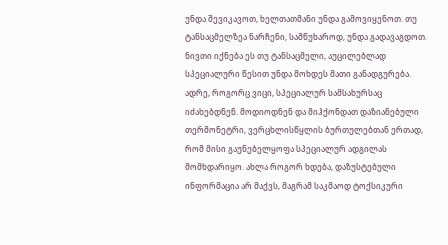უნდა შევიკავოთ, ხელთათმანი უნდა გამოვიყენოთ. თუ ტანსაცმელზეა ნარჩენი, სამწუხაროდ, უნდა გადავაგდოთ. ნივთი იქნება ეს თუ ტანსაცმელი, აუცილებლად სპეციალური წესით უნდა მოხდეს მათი განადგურება. ადრე, როგორც ვიცი, სპეციალურ სამსახურსაც იძახებდნენ. მოდიოდნენ და მიჰქონდათ დაზიანებული თერმონეტრი, ვერცხლისწყლის ბურთულებთან ერთად, რომ მისი გაუნებელყოფა სპეციალურ ადგილას მომხდარიყო. ახლა როგორ ხდება, დაზუსტებული ინფორმაცია არ მაქვს, მაგრამ საკმაოდ ტოქსიკური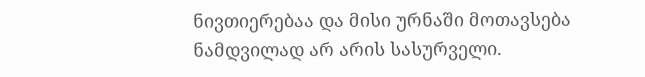ნივთიერებაა და მისი ურნაში მოთავსება ნამდვილად არ არის სასურველი.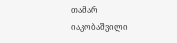თამარ იაკობაშვილი